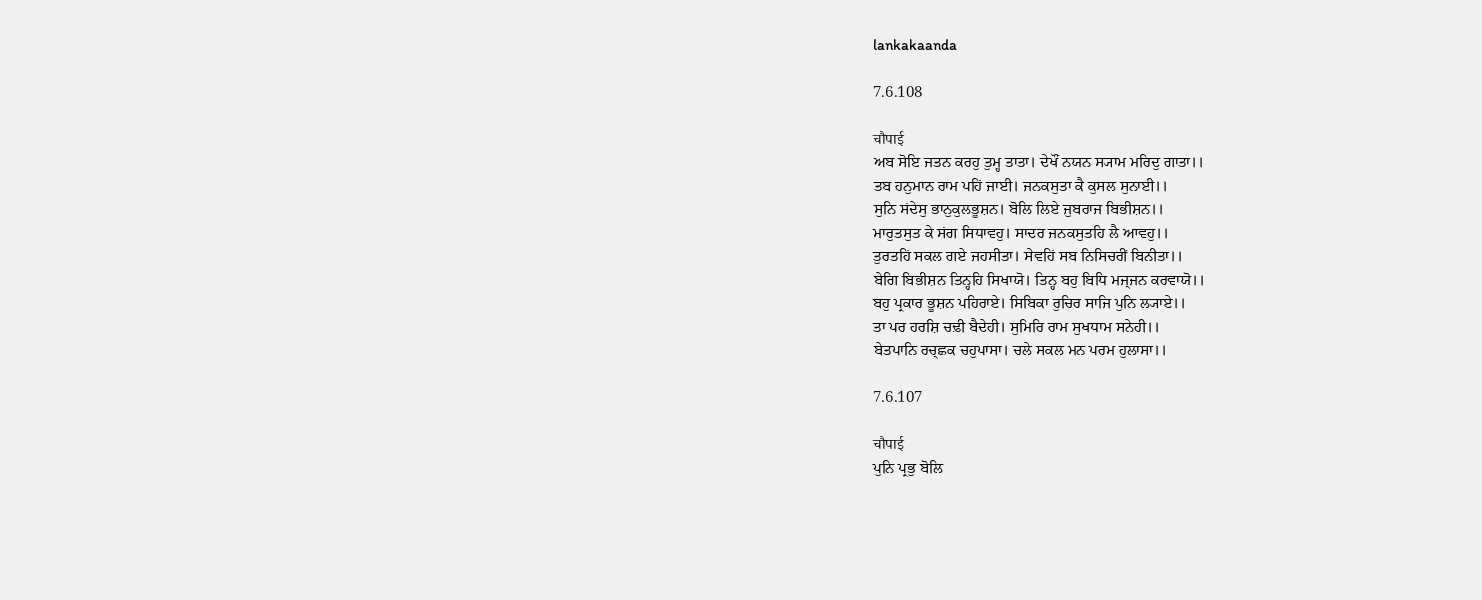lankakaanda

7.6.108

चौपाई
ਅਬ ਸੋਇ ਜਤਨ ਕਰਹੁ ਤੁਮ੍ਹ ਤਾਤਾ। ਦੇਖੌਂ ਨਯਨ ਸ੍ਯਾਮ ਮਰਿਦੁ ਗਾਤਾ।।
ਤਬ ਹਨੁਮਾਨ ਰਾਮ ਪਹਿਂ ਜਾਈ। ਜਨਕਸੁਤਾ ਕੈ ਕੁਸਲ ਸੁਨਾਈ।।
ਸੁਨਿ ਸਂਦੇਸੁ ਭਾਨੁਕੁਲਭੂਸ਼ਨ। ਬੋਲਿ ਲਿਏ ਜੁਬਰਾਜ ਬਿਭੀਸ਼ਨ।।
ਮਾਰੁਤਸੁਤ ਕੇ ਸਂਗ ਸਿਧਾਵਹੁ। ਸਾਦਰ ਜਨਕਸੁਤਹਿ ਲੈ ਆਵਹੁ।।
ਤੁਰਤਹਿਂ ਸਕਲ ਗਏ ਜਹਸੀਤਾ। ਸੇਵਹਿਂ ਸਬ ਨਿਸਿਚਰੀਂ ਬਿਨੀਤਾ।।
ਬੇਗਿ ਬਿਭੀਸ਼ਨ ਤਿਨ੍ਹਹਿ ਸਿਖਾਯੋ। ਤਿਨ੍ਹ ਬਹੁ ਬਿਧਿ ਮਜ੍ਜਨ ਕਰਵਾਯੋ।।
ਬਹੁ ਪ੍ਰਕਾਰ ਭੂਸ਼ਨ ਪਹਿਰਾਏ। ਸਿਬਿਕਾ ਰੁਚਿਰ ਸਾਜਿ ਪੁਨਿ ਲ੍ਯਾਏ।।
ਤਾ ਪਰ ਹਰਸ਼ਿ ਚਢ਼ੀ ਬੈਦੇਹੀ। ਸੁਮਿਰਿ ਰਾਮ ਸੁਖਧਾਮ ਸਨੇਹੀ।।
ਬੇਤਪਾਨਿ ਰਚ੍ਛਕ ਚਹੁਪਾਸਾ। ਚਲੇ ਸਕਲ ਮਨ ਪਰਮ ਹੁਲਾਸਾ।।

7.6.107

चौपाई
ਪੁਨਿ ਪ੍ਰਭੁ ਬੋਲਿ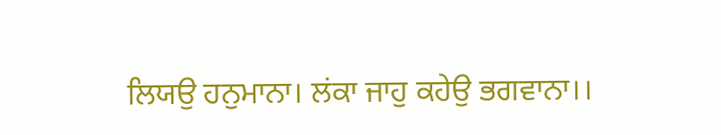ਲਿਯਉ ਹਨੁਮਾਨਾ। ਲਂਕਾ ਜਾਹੁ ਕਹੇਉ ਭਗਵਾਨਾ।।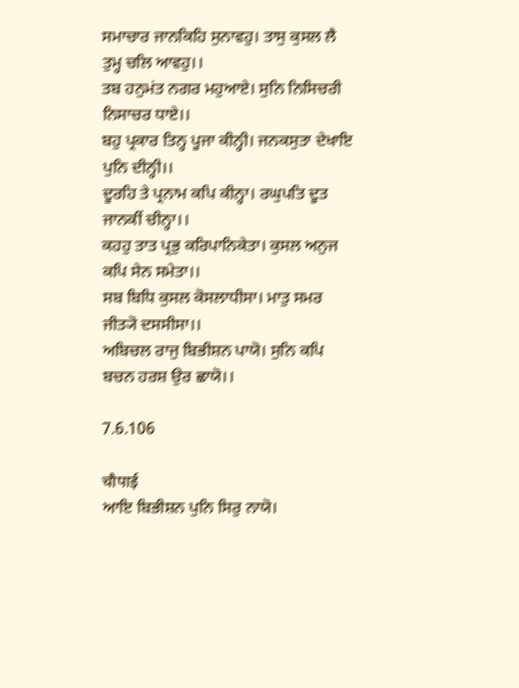ਸਮਾਚਾਰ ਜਾਨਕਿਹਿ ਸੁਨਾਵਹੁ। ਤਾਸੁ ਕੁਸਲ ਲੈ ਤੁਮ੍ਹ ਚਲਿ ਆਵਹੁ।।
ਤਬ ਹਨੁਮਂਤ ਨਗਰ ਮਹੁਆਏ। ਸੁਨਿ ਨਿਸਿਚਰੀ ਨਿਸਾਚਰ ਧਾਏ।।
ਬਹੁ ਪ੍ਰਕਾਰ ਤਿਨ੍ਹ ਪੂਜਾ ਕੀਨ੍ਹੀ। ਜਨਕਸੁਤਾ ਦੇਖਾਇ ਪੁਨਿ ਦੀਨ੍ਹੀ।।
ਦੂਰਹਿ ਤੇ ਪ੍ਰਨਾਮ ਕਪਿ ਕੀਨ੍ਹਾ। ਰਘੁਪਤਿ ਦੂਤ ਜਾਨਕੀਂ ਚੀਨ੍ਹਾ।।
ਕਹਹੁ ਤਾਤ ਪ੍ਰਭੁ ਕਰਿਪਾਨਿਕੇਤਾ। ਕੁਸਲ ਅਨੁਜ ਕਪਿ ਸੇਨ ਸਮੇਤਾ।।
ਸਬ ਬਿਧਿ ਕੁਸਲ ਕੋਸਲਾਧੀਸਾ। ਮਾਤੁ ਸਮਰ ਜੀਤ੍ਯੋ ਦਸਸੀਸਾ।।
ਅਬਿਚਲ ਰਾਜੁ ਬਿਭੀਸ਼ਨ ਪਾਯੋ। ਸੁਨਿ ਕਪਿ ਬਚਨ ਹਰਸ਼ ਉਰ ਛਾਯੋ।।

7.6.106

चौपाई
ਆਇ ਬਿਭੀਸ਼ਨ ਪੁਨਿ ਸਿਰੁ ਨਾਯੋ।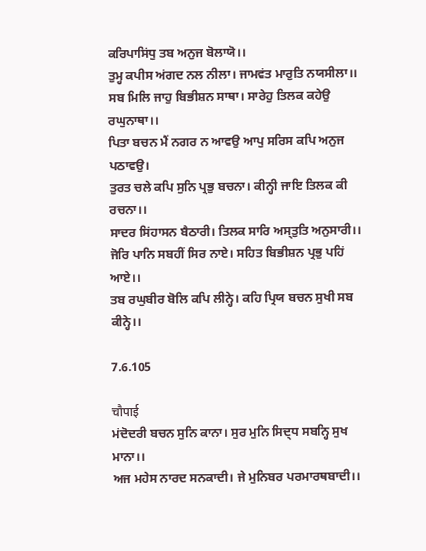ਕਰਿਪਾਸਿਂਧੁ ਤਬ ਅਨੁਜ ਬੋਲਾਯੋ।।
ਤੁਮ੍ਹ ਕਪੀਸ ਅਂਗਦ ਨਲ ਨੀਲਾ। ਜਾਮਵਂਤ ਮਾਰੁਤਿ ਨਯਸੀਲਾ।।
ਸਬ ਮਿਲਿ ਜਾਹੁ ਬਿਭੀਸ਼ਨ ਸਾਥਾ। ਸਾਰੇਹੁ ਤਿਲਕ ਕਹੇਉ ਰਘੁਨਾਥਾ।।
ਪਿਤਾ ਬਚਨ ਮੈਂ ਨਗਰ ਨ ਆਵਉ ਆਪੁ ਸਰਿਸ ਕਪਿ ਅਨੁਜ ਪਠਾਵਉ।
ਤੁਰਤ ਚਲੇ ਕਪਿ ਸੁਨਿ ਪ੍ਰਭੁ ਬਚਨਾ। ਕੀਨ੍ਹੀ ਜਾਇ ਤਿਲਕ ਕੀ ਰਚਨਾ।।
ਸਾਦਰ ਸਿਂਹਾਸਨ ਬੈਠਾਰੀ। ਤਿਲਕ ਸਾਰਿ ਅਸ੍ਤੁਤਿ ਅਨੁਸਾਰੀ।।
ਜੋਰਿ ਪਾਨਿ ਸਬਹੀਂ ਸਿਰ ਨਾਏ। ਸਹਿਤ ਬਿਭੀਸ਼ਨ ਪ੍ਰਭੁ ਪਹਿਂ ਆਏ।।
ਤਬ ਰਘੁਬੀਰ ਬੋਲਿ ਕਪਿ ਲੀਨ੍ਹੇ। ਕਹਿ ਪ੍ਰਿਯ ਬਚਨ ਸੁਖੀ ਸਬ ਕੀਨ੍ਹੇ।।

7.6.105

चौपाई
ਮਂਦੋਦਰੀ ਬਚਨ ਸੁਨਿ ਕਾਨਾ। ਸੁਰ ਮੁਨਿ ਸਿਦ੍ਧ ਸਬਨ੍ਹਿ ਸੁਖ ਮਾਨਾ।।
ਅਜ ਮਹੇਸ ਨਾਰਦ ਸਨਕਾਦੀ। ਜੇ ਮੁਨਿਬਰ ਪਰਮਾਰਥਬਾਦੀ।।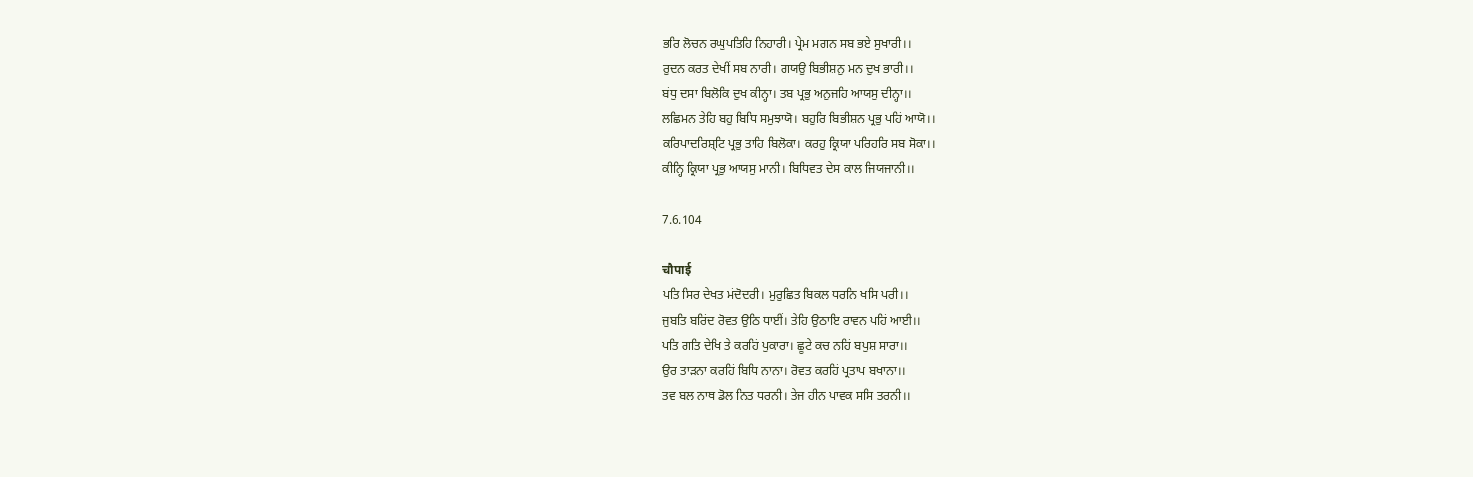ਭਰਿ ਲੋਚਨ ਰਘੁਪਤਿਹਿ ਨਿਹਾਰੀ। ਪ੍ਰੇਮ ਮਗਨ ਸਬ ਭਏ ਸੁਖਾਰੀ।।
ਰੁਦਨ ਕਰਤ ਦੇਖੀਂ ਸਬ ਨਾਰੀ। ਗਯਉ ਬਿਭੀਸ਼ਨੁ ਮਨ ਦੁਖ ਭਾਰੀ।।
ਬਂਧੁ ਦਸਾ ਬਿਲੋਕਿ ਦੁਖ ਕੀਨ੍ਹਾ। ਤਬ ਪ੍ਰਭੁ ਅਨੁਜਹਿ ਆਯਸੁ ਦੀਨ੍ਹਾ।।
ਲਛਿਮਨ ਤੇਹਿ ਬਹੁ ਬਿਧਿ ਸਮੁਝਾਯੋ। ਬਹੁਰਿ ਬਿਭੀਸ਼ਨ ਪ੍ਰਭੁ ਪਹਿਂ ਆਯੋ।।
ਕਰਿਪਾਦਰਿਸ਼੍ਟਿ ਪ੍ਰਭੁ ਤਾਹਿ ਬਿਲੋਕਾ। ਕਰਹੁ ਕ੍ਰਿਯਾ ਪਰਿਹਰਿ ਸਬ ਸੋਕਾ।।
ਕੀਨ੍ਹਿ ਕ੍ਰਿਯਾ ਪ੍ਰਭੁ ਆਯਸੁ ਮਾਨੀ। ਬਿਧਿਵਤ ਦੇਸ ਕਾਲ ਜਿਯਜਾਨੀ।।

7.6.104

चौपाई
ਪਤਿ ਸਿਰ ਦੇਖਤ ਮਂਦੋਦਰੀ। ਮੁਰੁਛਿਤ ਬਿਕਲ ਧਰਨਿ ਖਸਿ ਪਰੀ।।
ਜੁਬਤਿ ਬਰਿਂਦ ਰੋਵਤ ਉਠਿ ਧਾਈਂ। ਤੇਹਿ ਉਠਾਇ ਰਾਵਨ ਪਹਿਂ ਆਈ।।
ਪਤਿ ਗਤਿ ਦੇਖਿ ਤੇ ਕਰਹਿਂ ਪੁਕਾਰਾ। ਛੂਟੇ ਕਚ ਨਹਿਂ ਬਪੁਸ਼ ਸਾਰਾ।।
ਉਰ ਤਾਡ਼ਨਾ ਕਰਹਿਂ ਬਿਧਿ ਨਾਨਾ। ਰੋਵਤ ਕਰਹਿਂ ਪ੍ਰਤਾਪ ਬਖਾਨਾ।।
ਤਵ ਬਲ ਨਾਥ ਡੋਲ ਨਿਤ ਧਰਨੀ। ਤੇਜ ਹੀਨ ਪਾਵਕ ਸਸਿ ਤਰਨੀ।।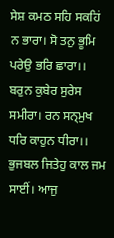ਸੇਸ਼ ਕਮਠ ਸਹਿ ਸਕਹਿਂ ਨ ਭਾਰਾ। ਸੋ ਤਨੁ ਭੂਮਿ ਪਰੇਉ ਭਰਿ ਛਾਰਾ।।
ਬਰੁਨ ਕੁਬੇਰ ਸੁਰੇਸ ਸਮੀਰਾ। ਰਨ ਸਨ੍ਮੁਖ ਧਰਿ ਕਾਹੁਨ ਧੀਰਾ।।
ਭੁਜਬਲ ਜਿਤੇਹੁ ਕਾਲ ਜਮ ਸਾਈਂ। ਆਜੁ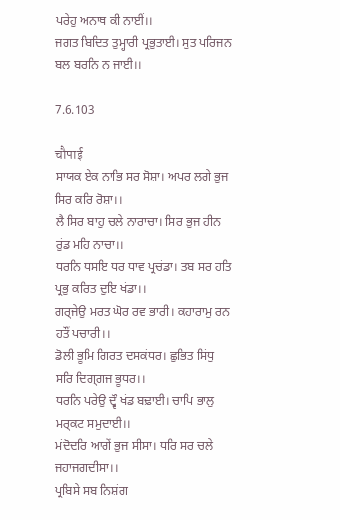ਪਰੇਹੁ ਅਨਾਥ ਕੀ ਨਾਈਂ।।
ਜਗਤ ਬਿਦਿਤ ਤੁਮ੍ਹਾਰੀ ਪ੍ਰਭੁਤਾਈ। ਸੁਤ ਪਰਿਜਨ ਬਲ ਬਰਨਿ ਨ ਜਾਈ।।

7.6.103

चौपाई
ਸਾਯਕ ਏਕ ਨਾਭਿ ਸਰ ਸੋਸ਼ਾ। ਅਪਰ ਲਗੇ ਭੁਜ ਸਿਰ ਕਰਿ ਰੋਸ਼ਾ।।
ਲੈ ਸਿਰ ਬਾਹੁ ਚਲੇ ਨਾਰਾਚਾ। ਸਿਰ ਭੁਜ ਹੀਨ ਰੁਂਡ ਮਹਿ ਨਾਚਾ।।
ਧਰਨਿ ਧਸਇ ਧਰ ਧਾਵ ਪ੍ਰਚਂਡਾ। ਤਬ ਸਰ ਹਤਿ ਪ੍ਰਭੁ ਕਰਿਤ ਦੁਇ ਖਂਡਾ।।
ਗਰ੍ਜੇਉ ਮਰਤ ਘੋਰ ਰਵ ਭਾਰੀ। ਕਹਾਰਾਮੁ ਰਨ ਹਤੌਂ ਪਚਾਰੀ।।
ਡੋਲੀ ਭੂਮਿ ਗਿਰਤ ਦਸਕਂਧਰ। ਛੁਭਿਤ ਸਿਂਧੁ ਸਰਿ ਦਿਗ੍ਗਜ ਭੂਧਰ।।
ਧਰਨਿ ਪਰੇਉ ਦ੍ਵੌ ਖਂਡ ਬਢ਼ਾਈ। ਚਾਪਿ ਭਾਲੁ ਮਰ੍ਕਟ ਸਮੁਦਾਈ।।
ਮਂਦੋਦਰਿ ਆਗੇਂ ਭੁਜ ਸੀਸਾ। ਧਰਿ ਸਰ ਚਲੇ ਜਹਾਜਗਦੀਸਾ।।
ਪ੍ਰਬਿਸੇ ਸਬ ਨਿਸ਼ਂਗ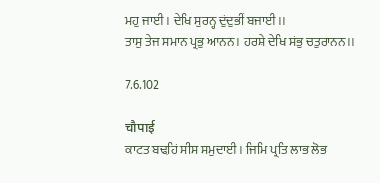ਮਹੁ ਜਾਈ। ਦੇਖਿ ਸੁਰਨ੍ਹ ਦੁਂਦੁਭੀਂ ਬਜਾਈ।।
ਤਾਸੁ ਤੇਜ ਸਮਾਨ ਪ੍ਰਭੁ ਆਨਨ। ਹਰਸ਼ੇ ਦੇਖਿ ਸਂਭੁ ਚਤੁਰਾਨਨ।।

7.6.102

चौपाई
ਕਾਟਤ ਬਢ਼ਹਿਂ ਸੀਸ ਸਮੁਦਾਈ। ਜਿਮਿ ਪ੍ਰਤਿ ਲਾਭ ਲੋਭ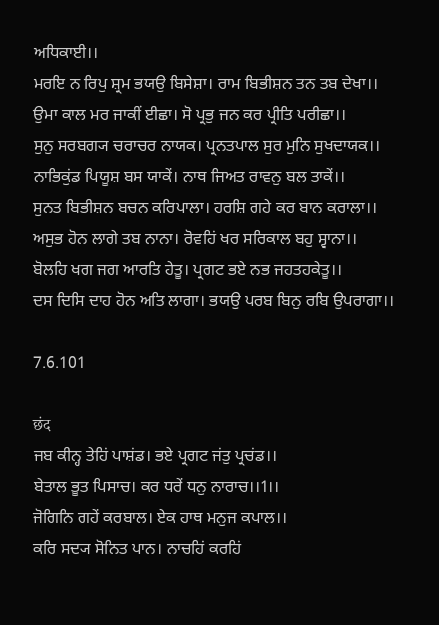ਅਧਿਕਾਈ।।
ਮਰਇ ਨ ਰਿਪੁ ਸ਼੍ਰਮ ਭਯਉ ਬਿਸੇਸ਼ਾ। ਰਾਮ ਬਿਭੀਸ਼ਨ ਤਨ ਤਬ ਦੇਖਾ।।
ਉਮਾ ਕਾਲ ਮਰ ਜਾਕੀਂ ਈਛਾ। ਸੋ ਪ੍ਰਭੁ ਜਨ ਕਰ ਪ੍ਰੀਤਿ ਪਰੀਛਾ।।
ਸੁਨੁ ਸਰਬਗ੍ਯ ਚਰਾਚਰ ਨਾਯਕ। ਪ੍ਰਨਤਪਾਲ ਸੁਰ ਮੁਨਿ ਸੁਖਦਾਯਕ।।
ਨਾਭਿਕੁਂਡ ਪਿਯੂਸ਼ ਬਸ ਯਾਕੇਂ। ਨਾਥ ਜਿਅਤ ਰਾਵਨੁ ਬਲ ਤਾਕੇਂ।।
ਸੁਨਤ ਬਿਭੀਸ਼ਨ ਬਚਨ ਕਰਿਪਾਲਾ। ਹਰਸ਼ਿ ਗਹੇ ਕਰ ਬਾਨ ਕਰਾਲਾ।।
ਅਸੁਭ ਹੋਨ ਲਾਗੇ ਤਬ ਨਾਨਾ। ਰੋਵਹਿਂ ਖਰ ਸਰਿਕਾਲ ਬਹੁ ਸ੍ਵਾਨਾ।।
ਬੋਲਹਿ ਖਗ ਜਗ ਆਰਤਿ ਹੇਤੂ। ਪ੍ਰਗਟ ਭਏ ਨਭ ਜਹਤਹਕੇਤੂ।।
ਦਸ ਦਿਸਿ ਦਾਹ ਹੋਨ ਅਤਿ ਲਾਗਾ। ਭਯਉ ਪਰਬ ਬਿਨੁ ਰਬਿ ਉਪਰਾਗਾ।।

7.6.101

छंद
ਜਬ ਕੀਨ੍ਹ ਤੇਹਿਂ ਪਾਸ਼ਂਡ। ਭਏ ਪ੍ਰਗਟ ਜਂਤੁ ਪ੍ਰਚਂਡ।।
ਬੇਤਾਲ ਭੂਤ ਪਿਸਾਚ। ਕਰ ਧਰੇਂ ਧਨੁ ਨਾਰਾਚ।।1।।
ਜੋਗਿਨਿ ਗਹੇਂ ਕਰਬਾਲ। ਏਕ ਹਾਥ ਮਨੁਜ ਕਪਾਲ।।
ਕਰਿ ਸਦ੍ਯ ਸੋਨਿਤ ਪਾਨ। ਨਾਚਹਿਂ ਕਰਹਿਂ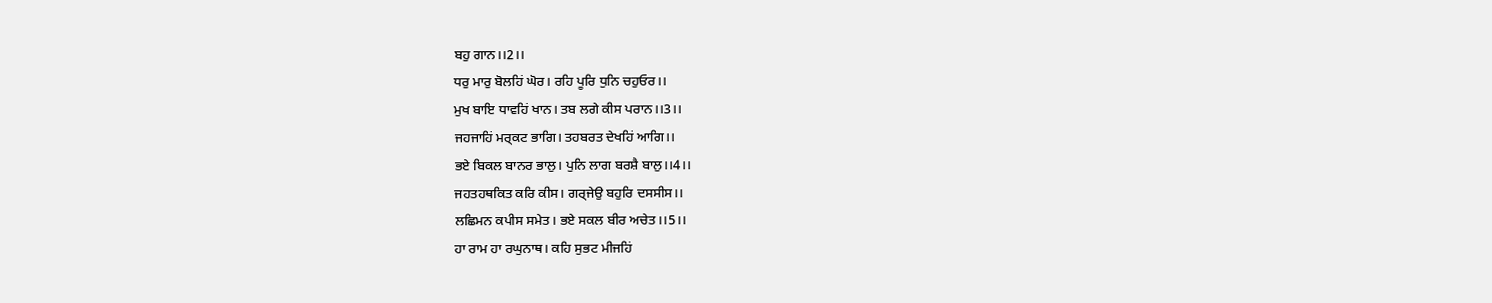ਬਹੁ ਗਾਨ।।2।।
ਧਰੁ ਮਾਰੁ ਬੋਲਹਿਂ ਘੋਰ। ਰਹਿ ਪੂਰਿ ਧੁਨਿ ਚਹੁਓਰ।।
ਮੁਖ ਬਾਇ ਧਾਵਹਿਂ ਖਾਨ। ਤਬ ਲਗੇ ਕੀਸ ਪਰਾਨ।।3।।
ਜਹਜਾਹਿਂ ਮਰ੍ਕਟ ਭਾਗਿ। ਤਹਬਰਤ ਦੇਖਹਿਂ ਆਗਿ।।
ਭਏ ਬਿਕਲ ਬਾਨਰ ਭਾਲੁ। ਪੁਨਿ ਲਾਗ ਬਰਸ਼ੈ ਬਾਲੁ।।4।।
ਜਹਤਹਥਕਿਤ ਕਰਿ ਕੀਸ। ਗਰ੍ਜੇਉ ਬਹੁਰਿ ਦਸਸੀਸ।।
ਲਛਿਮਨ ਕਪੀਸ ਸਮੇਤ। ਭਏ ਸਕਲ ਬੀਰ ਅਚੇਤ।।5।।
ਹਾ ਰਾਮ ਹਾ ਰਘੁਨਾਥ। ਕਹਿ ਸੁਭਟ ਮੀਜਹਿਂ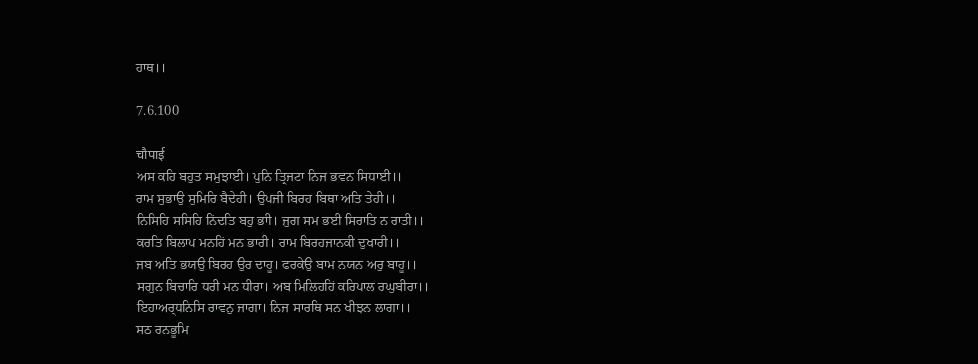ਹਾਥ।।

7.6.100

चौपाई
ਅਸ ਕਹਿ ਬਹੁਤ ਸਮੁਝਾਈ। ਪੁਨਿ ਤ੍ਰਿਜਟਾ ਨਿਜ ਭਵਨ ਸਿਧਾਈ।।
ਰਾਮ ਸੁਭਾਉ ਸੁਮਿਰਿ ਬੈਦੇਹੀ। ਉਪਜੀ ਬਿਰਹ ਬਿਥਾ ਅਤਿ ਤੇਹੀ।।
ਨਿਸਿਹਿ ਸਸਿਹਿ ਨਿਂਦਤਿ ਬਹੁ ਭਾੀ। ਜੁਗ ਸਮ ਭਈ ਸਿਰਾਤਿ ਨ ਰਾਤੀ।।
ਕਰਤਿ ਬਿਲਾਪ ਮਨਹਿਂ ਮਨ ਭਾਰੀ। ਰਾਮ ਬਿਰਹਜਾਨਕੀ ਦੁਖਾਰੀ।।
ਜਬ ਅਤਿ ਭਯਉ ਬਿਰਹ ਉਰ ਦਾਹੂ। ਫਰਕੇਉ ਬਾਮ ਨਯਨ ਅਰੁ ਬਾਹੂ।।
ਸਗੁਨ ਬਿਚਾਰਿ ਧਰੀ ਮਨ ਧੀਰਾ। ਅਬ ਮਿਲਿਹਹਿਂ ਕਰਿਪਾਲ ਰਘੁਬੀਰਾ।।
ਇਹਾਅਰ੍ਧਨਿਸਿ ਰਾਵਨੁ ਜਾਗਾ। ਨਿਜ ਸਾਰਥਿ ਸਨ ਖੀਝਨ ਲਾਗਾ।।
ਸਠ ਰਨਭੂਮਿ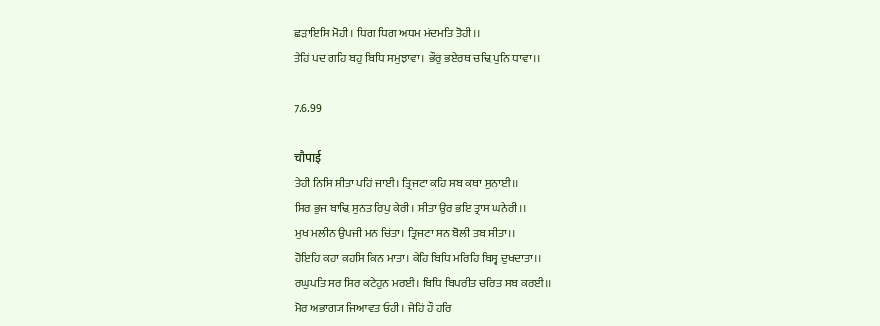ਛਡ਼ਾਇਸਿ ਮੋਹੀ। ਧਿਗ ਧਿਗ ਅਧਮ ਮਂਦਮਤਿ ਤੋਹੀ।।
ਤੇਹਿਂ ਪਦ ਗਹਿ ਬਹੁ ਬਿਧਿ ਸਮੁਝਾਵਾ। ਭੌਰੁ ਭਏਰਥ ਚਢ਼ਿ ਪੁਨਿ ਧਾਵਾ।।

7.6.99

चौपाई
ਤੇਹੀ ਨਿਸਿ ਸੀਤਾ ਪਹਿਂ ਜਾਈ। ਤ੍ਰਿਜਟਾ ਕਹਿ ਸਬ ਕਥਾ ਸੁਨਾਈ।।
ਸਿਰ ਭੁਜ ਬਾਢ਼ਿ ਸੁਨਤ ਰਿਪੁ ਕੇਰੀ। ਸੀਤਾ ਉਰ ਭਇ ਤ੍ਰਾਸ ਘਨੇਰੀ।।
ਮੁਖ ਮਲੀਨ ਉਪਜੀ ਮਨ ਚਿਂਤਾ। ਤ੍ਰਿਜਟਾ ਸਨ ਬੋਲੀ ਤਬ ਸੀਤਾ।।
ਹੋਇਹਿ ਕਹਾ ਕਹਸਿ ਕਿਨ ਮਾਤਾ। ਕੇਹਿ ਬਿਧਿ ਮਰਿਹਿ ਬਿਸ੍ਵ ਦੁਖਦਾਤਾ।।
ਰਘੁਪਤਿ ਸਰ ਸਿਰ ਕਟੇਹੁਨ ਮਰਈ। ਬਿਧਿ ਬਿਪਰੀਤ ਚਰਿਤ ਸਬ ਕਰਈ।।
ਮੋਰ ਅਭਾਗ੍ਯ ਜਿਆਵਤ ਓਹੀ। ਜੇਹਿਂ ਹੌ ਹਰਿ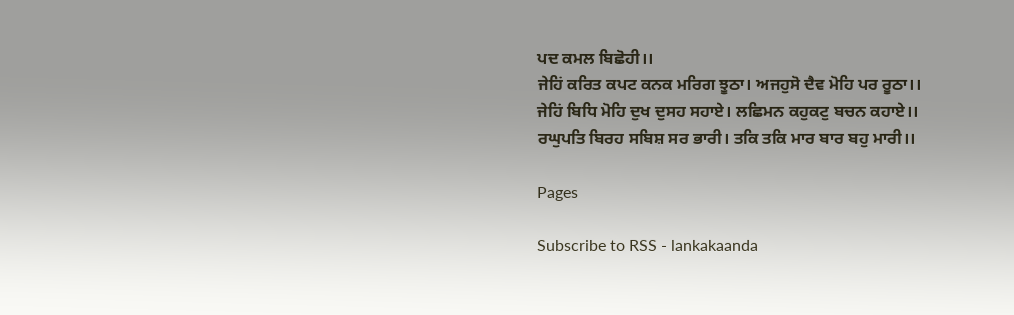ਪਦ ਕਮਲ ਬਿਛੋਹੀ।।
ਜੇਹਿਂ ਕਰਿਤ ਕਪਟ ਕਨਕ ਮਰਿਗ ਝੂਠਾ। ਅਜਹੁਸੋ ਦੈਵ ਮੋਹਿ ਪਰ ਰੂਠਾ।।
ਜੇਹਿਂ ਬਿਧਿ ਮੋਹਿ ਦੁਖ ਦੁਸਹ ਸਹਾਏ। ਲਛਿਮਨ ਕਹੁਕਟੁ ਬਚਨ ਕਹਾਏ।।
ਰਘੁਪਤਿ ਬਿਰਹ ਸਬਿਸ਼ ਸਰ ਭਾਰੀ। ਤਕਿ ਤਕਿ ਮਾਰ ਬਾਰ ਬਹੁ ਮਾਰੀ।।

Pages

Subscribe to RSS - lankakaanda